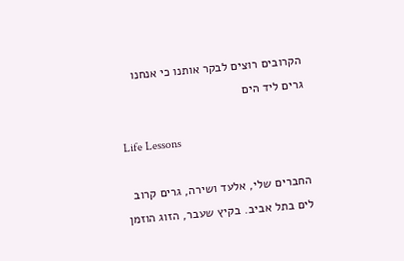הקרובים רוצים לבקר אותנו כי אנחנו גרים ליד הים

Life Lessons

החברים שלי, אלעד ושירה, גרים קרוב לים בתל אביב. בקיץ שעבר, הזוג הוזמן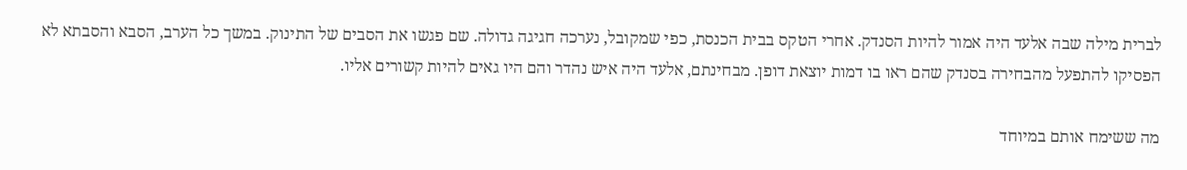לברית מילה שבה אלעד היה אמור להיות הסנדק. אחרי הטקס בבית הכנסת, כפי שמקובל, נערכה חגיגה גדולה. שם פגשו את הסבים של התינוק. במשך כל הערב, הסבא והסבתא לא הפסיקו להתפעל מהבחירה בסנדק שהם ראו בו דמות יוצאת דופן. מבחינתם, אלעד היה איש נהדר והם היו גאים להיות קשורים אליו.

מה ששימח אותם במיוחד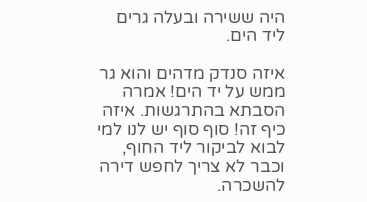היה ששירה ובעלה גרים ליד הים.

איזה סנדק מדהים והוא גר ממש על יד הים! אמרה הסבתא בהתרגשות. איזה כיף זה! סוף סוף יש לנו למי לבוא לביקור ליד החוף, וכבר לא צריך לחפש דירה להשכרה.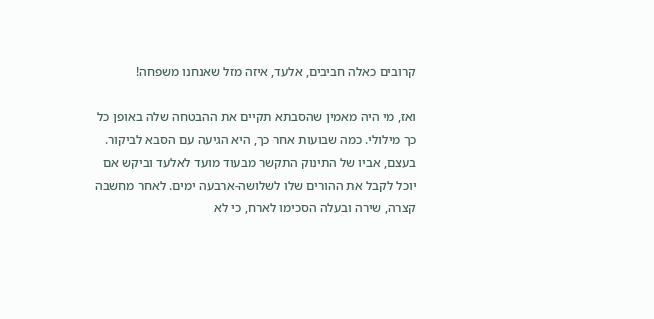קרובים כאלה חביבים, אלעד, איזה מזל שאנחנו משפחה!

ואז, מי היה מאמין שהסבתא תקיים את ההבטחה שלה באופן כל כך מילולי. כמה שבועות אחר כך, היא הגיעה עם הסבא לביקור. בעצם, אביו של התינוק התקשר מבעוד מועד לאלעד וביקש אם יוכל לקבל את ההורים שלו לשלושה-ארבעה ימים. לאחר מחשבה קצרה, שירה ובעלה הסכימו לארח, כי לא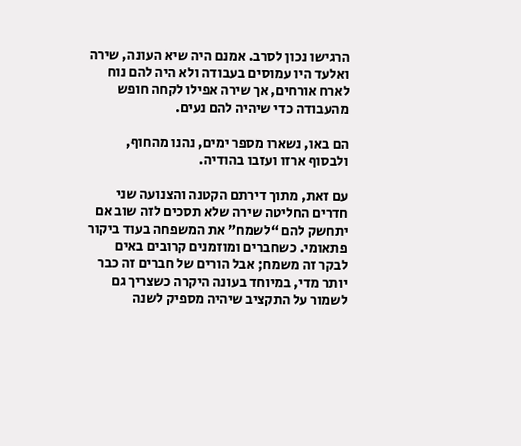הרגישו נכון לסרב. אמנם היה שיא העונה, שירה ואלעד היו עמוסים בעבודה ולא היה להם נוח לארח אורחים, אך שירה אפילו לקחה חופש מהעבודה כדי שיהיה להם נעים.

הם באו, נשארו מספר ימים, נהנו מהחוף, ולבסוף ארזו ועזבו בהודיה.

עם זאת, מתוך דירתם הקטנה והצנועה שני חדרים החליטה שירה שלא תסכים לזה שוב אם יתחשק להם “לשמח” את המשפחה בעוד ביקור פתאומי. כשחברים ומוזמנים קרובים באים לבקר זה משמח; אבל הורים של חברים זה כבר יותר מדי, במיוחד בעונה היקרה כשצריך גם לשמור על התקציב שיהיה מספיק לשנה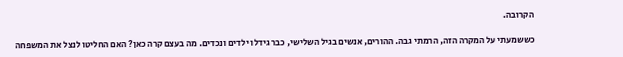הקרובה.

כששמעתי על המקרה הזה, הרמתי גבה. ההורים, אנשים בגיל השלישי, כבר גידלו ילדים ונכדים. מה בעצם קרה כאן? האם החליטו לנצל את המשפחה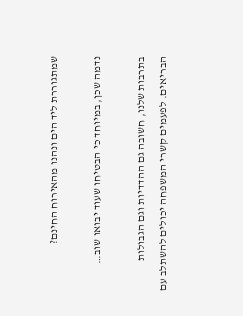שמתגוררת ליד הים ונהנו מהאירוח החינם?

נדמה שכן, במיוחד כי הבטיחו שעוד יבואו שוב…

בתרבות שלנו, חשובה גם ההדדיות וגם הגבולות הבריאים. לפעמים קשרי המשפחה יכולים להשתלב עם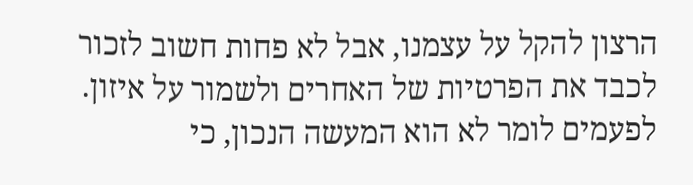הרצון להקל על עצמנו, אבל לא פחות חשוב לזכור לכבד את הפרטיות של האחרים ולשמור על איזון. לפעמים לומר לא הוא המעשה הנכון, כי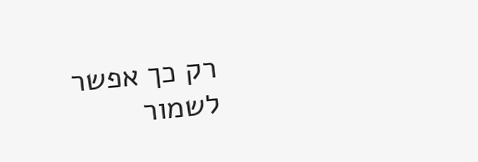רק כך אפשר לשמור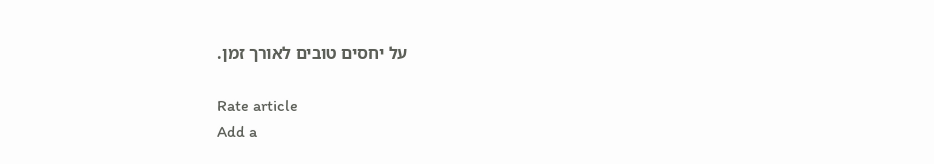על יחסים טובים לאורך זמן.

Rate article
Add a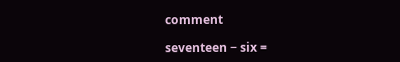comment

seventeen − six =